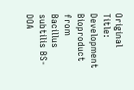Original Title: Development Bioproduct from Bacillus subtilis BS-DOA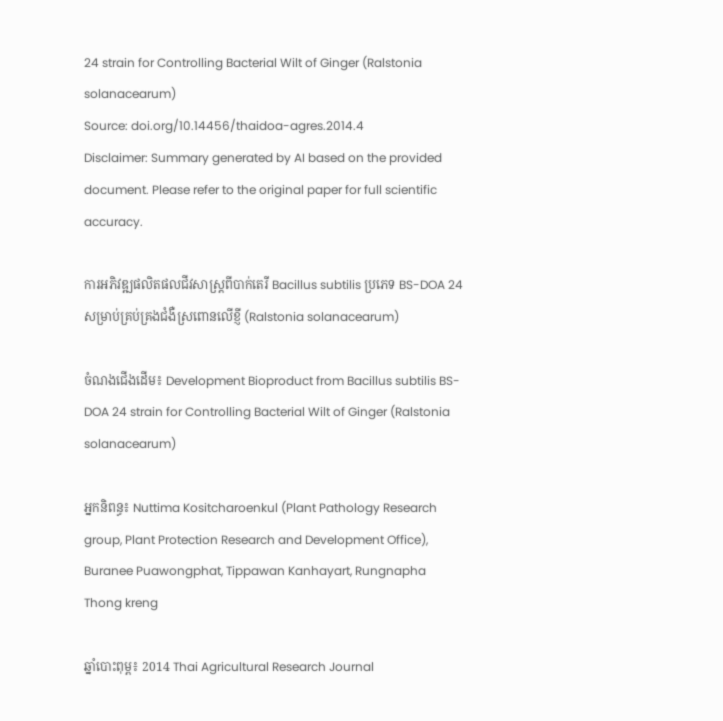24 strain for Controlling Bacterial Wilt of Ginger (Ralstonia solanacearum)
Source: doi.org/10.14456/thaidoa-agres.2014.4
Disclaimer: Summary generated by AI based on the provided document. Please refer to the original paper for full scientific accuracy.

ការអភិវឌ្ឍផលិតផលជីវសាស្រ្តពីបាក់តេរី Bacillus subtilis ប្រភេទ BS-DOA 24 សម្រាប់គ្រប់គ្រងជំងឺស្រពោនលើខ្ញី (Ralstonia solanacearum)

ចំណងជើងដើម៖ Development Bioproduct from Bacillus subtilis BS-DOA 24 strain for Controlling Bacterial Wilt of Ginger (Ralstonia solanacearum)

អ្នកនិពន្ធ៖ Nuttima Kositcharoenkul (Plant Pathology Research group, Plant Protection Research and Development Office), Buranee Puawongphat, Tippawan Kanhayart, Rungnapha Thong kreng

ឆ្នាំបោះពុម្ព៖ 2014 Thai Agricultural Research Journal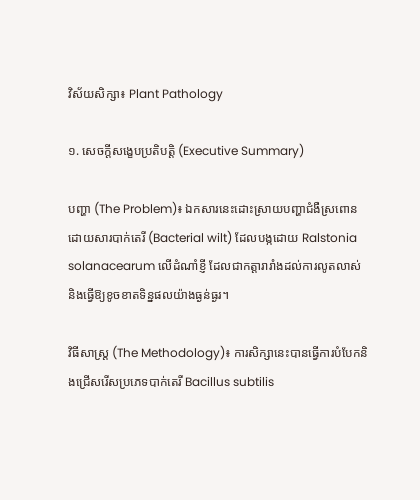វិស័យសិក្សា៖ Plant Pathology

១. សេចក្តីសង្ខេបប្រតិបត្តិ (Executive Summary)

បញ្ហា (The Problem)៖ ឯកសារនេះដោះស្រាយបញ្ហាជំងឺស្រពោនដោយសារបាក់តេរី (Bacterial wilt) ដែលបង្កដោយ Ralstonia solanacearum លើដំណាំខ្ញី ដែលជាកត្តារារាំងដល់ការលូតលាស់និងធ្វើឱ្យខូចខាតទិន្នផលយ៉ាងធ្ងន់ធ្ងរ។

វិធីសាស្ត្រ (The Methodology)៖ ការសិក្សានេះបានធ្វើការបំបែកនិងជ្រើសរើសប្រភេទបាក់តេរី Bacillus subtilis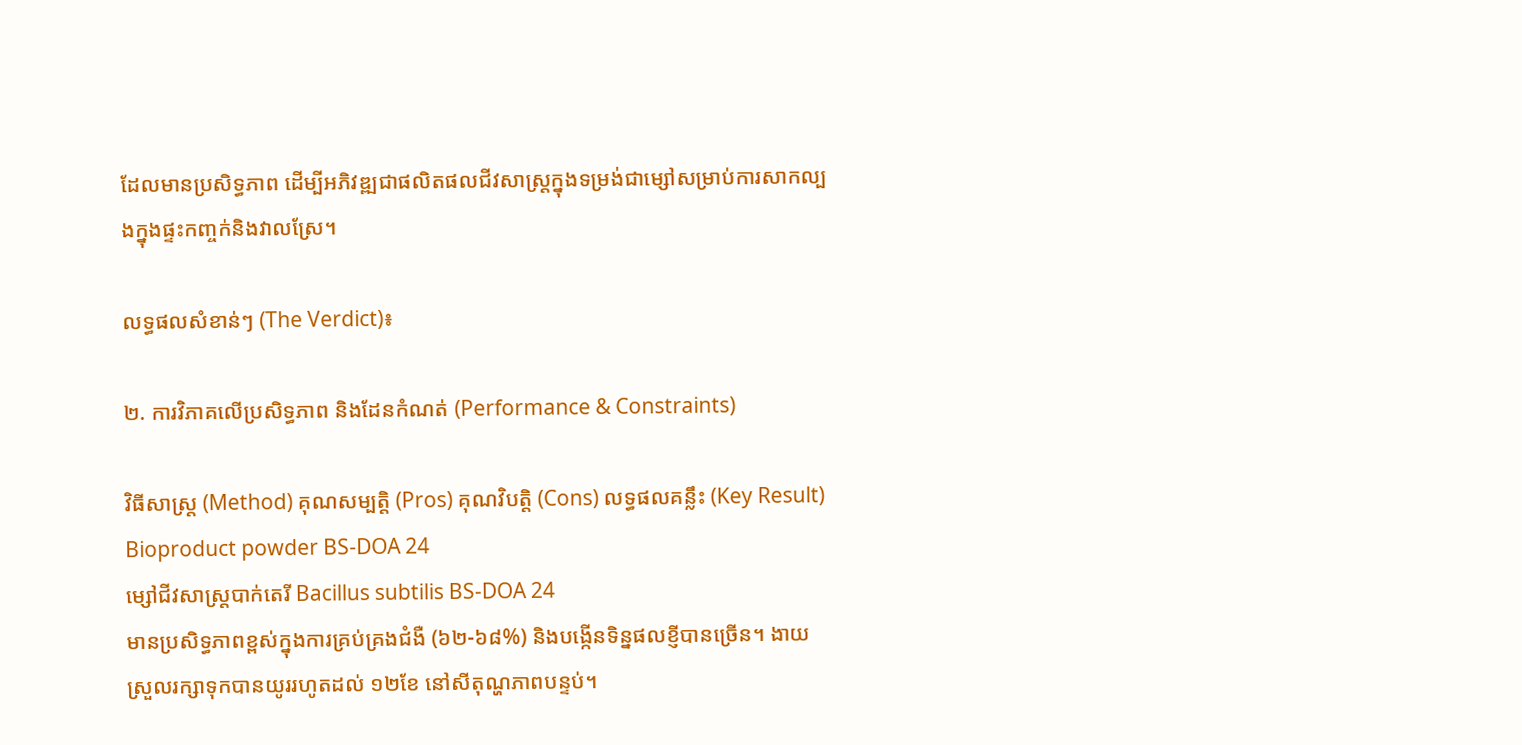ដែលមានប្រសិទ្ធភាព ដើម្បីអភិវឌ្ឍជាផលិតផលជីវសាស្រ្តក្នុងទម្រង់ជាម្សៅសម្រាប់ការសាកល្បងក្នុងផ្ទះកញ្ចក់និងវាលស្រែ។

លទ្ធផលសំខាន់ៗ (The Verdict)៖

២. ការវិភាគលើប្រសិទ្ធភាព និងដែនកំណត់ (Performance & Constraints)

វិធីសាស្ត្រ (Method) គុណសម្បត្តិ (Pros) គុណវិបត្តិ (Cons) លទ្ធផលគន្លឹះ (Key Result)
Bioproduct powder BS-DOA 24
ម្សៅជីវសាស្រ្តបាក់តេរី Bacillus subtilis BS-DOA 24
មានប្រសិទ្ធភាពខ្ពស់ក្នុងការគ្រប់គ្រងជំងឺ (៦២-៦៨%) និងបង្កើនទិន្នផលខ្ញីបានច្រើន។ ងាយស្រួលរក្សាទុកបានយូររហូតដល់ ១២ខែ នៅសីតុណ្ហភាពបន្ទប់។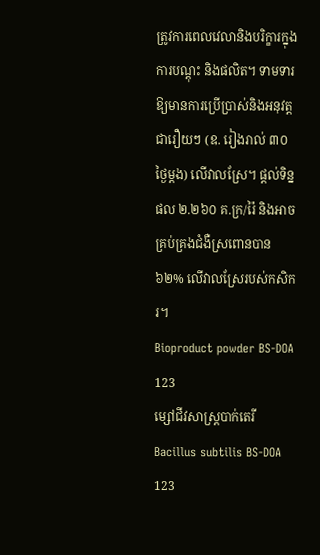ត្រូវការពេលវេលានិងបរិក្ខារក្នុងការបណ្ដុះ និងផលិត។ ទាមទារឱ្យមានការប្រើប្រាស់និងអនុវត្តជារឿយៗ (ឧ. រៀងរាល់ ៣០ថ្ងៃម្តង) លើវាលស្រែ។ ផ្តល់ទិន្នផល ២.២៦០ គ.ក្រ/រ៉ៃ និងអាចគ្រប់គ្រងជំងឺស្រពោនបាន ៦២% លើវាលស្រែរបស់កសិករ។
Bioproduct powder BS-DOA 123
ម្សៅជីវសាស្រ្តបាក់តេរី Bacillus subtilis BS-DOA 123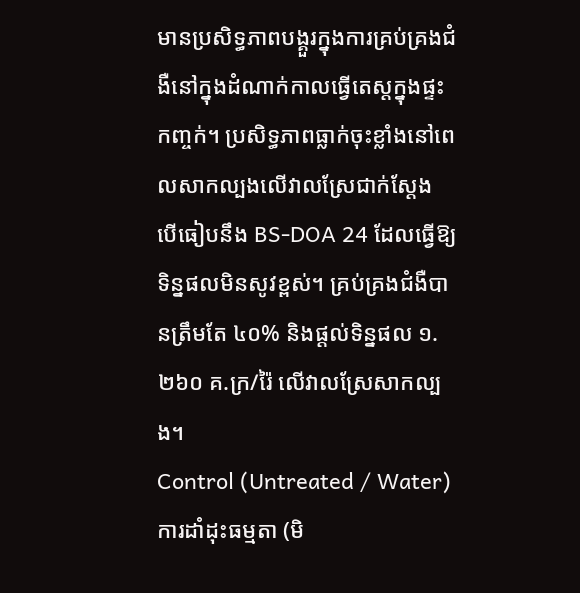មានប្រសិទ្ធភាពបង្គួរក្នុងការគ្រប់គ្រងជំងឺនៅក្នុងដំណាក់កាលធ្វើតេស្តក្នុងផ្ទះកញ្ចក់។ ប្រសិទ្ធភាពធ្លាក់ចុះខ្លាំងនៅពេលសាកល្បងលើវាលស្រែជាក់ស្តែង បើធៀបនឹង BS-DOA 24 ដែលធ្វើឱ្យទិន្នផលមិនសូវខ្ពស់។ គ្រប់គ្រងជំងឺបានត្រឹមតែ ៤០% និងផ្តល់ទិន្នផល ១.២៦០ គ.ក្រ/រ៉ៃ លើវាលស្រែសាកល្បង។
Control (Untreated / Water)
ការដាំដុះធម្មតា (មិ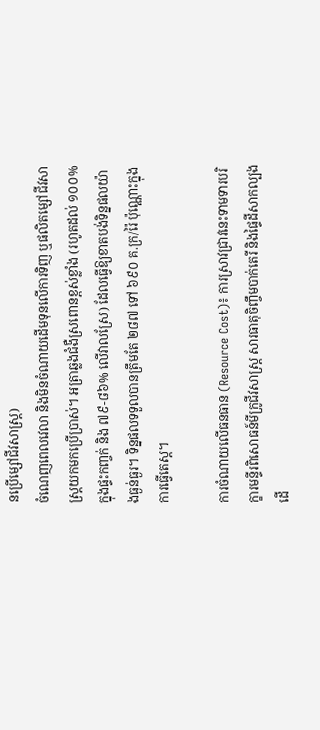នប្រើម្សៅជីវសាស្រ្ត)
ចំណេញពេលវេលា និងមិនចំណាយដើមទុនលើការទិញ ឬផលិតម្សៅជីវសាស្រ្តយកមកប្រើប្រាស់។ អត្រាឆ្លងជំងឺស្រពោនខ្ពស់ខ្លាំង (រហូតដល់ ១០០% ក្នុងផ្ទះកញ្ចក់ និង ៧៩-៨៦% លើវាលស្រែ) ដែលធ្វើឱ្យខាតបង់ទិន្នផលយ៉ាងធ្ងន់ធ្ងរ។ ទិន្នផលទទួលបានត្រឹមតែ ២៨៧ ទៅ ៦៩០ គ.ក្រ/រ៉ៃ ប៉ុណ្ណោះក្នុងការធ្វើតេស្ត។

ការចំណាយលើធនធាន (Resource Cost)៖ ការស្រាវជ្រាវនេះទាមទារបរិក្ខារមន្ទីរពិសោធន៍មីក្រូជីវសាស្ត្រ សារធាតុចិញ្ចឹមបាក់តេរី និងផ្ទៃដីសាកល្បងដើ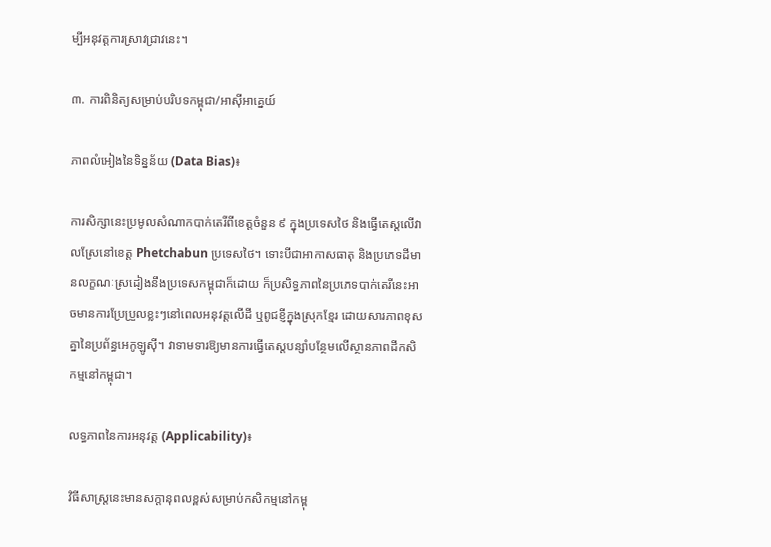ម្បីអនុវត្តការស្រាវជ្រាវនេះ។

៣. ការពិនិត្យសម្រាប់បរិបទកម្ពុជា/អាស៊ីអាគ្នេយ៍

ភាពលំអៀងនៃទិន្នន័យ (Data Bias)៖

ការសិក្សានេះប្រមូលសំណាកបាក់តេរីពីខេត្តចំនួន ៩ ក្នុងប្រទេសថៃ និងធ្វើតេស្តលើវាលស្រែនៅខេត្ត Phetchabun ប្រទេសថៃ។ ទោះបីជាអាកាសធាតុ និងប្រភេទដីមានលក្ខណៈស្រដៀងនឹងប្រទេសកម្ពុជាក៏ដោយ ក៏ប្រសិទ្ធភាពនៃប្រភេទបាក់តេរីនេះអាចមានការប្រែប្រួលខ្លះៗនៅពេលអនុវត្តលើដី ឬពូជខ្ញីក្នុងស្រុកខ្មែរ ដោយសារភាពខុសគ្នានៃប្រព័ន្ធអេកូឡូស៊ី។ វាទាមទារឱ្យមានការធ្វើតេស្តបន្សាំបន្ថែមលើស្ថានភាពដីកសិកម្មនៅកម្ពុជា។

លទ្ធភាពនៃការអនុវត្ត (Applicability)៖

វិធីសាស្រ្តនេះមានសក្តានុពលខ្ពស់សម្រាប់កសិកម្មនៅកម្ពុ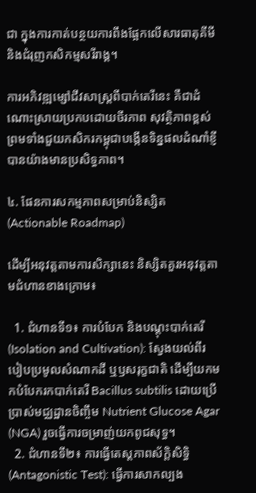ជា ក្នុងការកាត់បន្ថយការពឹងផ្អែកលើសារធាតុគីមី និងជំរុញកសិកម្មសរីរាង្គ។

ការអភិវឌ្ឍម្សៅជីវសាស្រ្តពីបាក់តេរីនេះ គឺជាដំណោះស្រាយប្រកបដោយចីរភាព សុវត្ថិភាពខ្ពស់ ព្រមទាំងជួយកសិករកម្ពុជាបង្កើនទិន្នផលដំណាំខ្ញីបានយ៉ាងមានប្រសិទ្ធភាព។

៤. ផែនការសកម្មភាពសម្រាប់និស្សិត (Actionable Roadmap)

ដើម្បីអនុវត្តតាមការសិក្សានេះ និស្សិតគួរអនុវត្តតាមជំហានខាងក្រោម៖

  1. ជំហានទី១៖ ការបំបែក និងបណ្ដុះបាក់តេរី (Isolation and Cultivation): ស្វែងយល់ពីរបៀបប្រមូលសំណាកដី ឬឫសរុក្ខជាតិ ដើម្បីយកមកបំបែករកបាក់តេរី Bacillus subtilis ដោយប្រើប្រាស់មជ្ឈដ្ឋានចិញ្ចឹម Nutrient Glucose Agar (NGA) រួចធ្វើការចម្រាញ់យកពូជសុទ្ធ។
  2. ជំហានទី២៖ ការធ្វើតេស្តភាពស័ក្តិសិទ្ធិ (Antagonistic Test): ធ្វើការសាកល្បង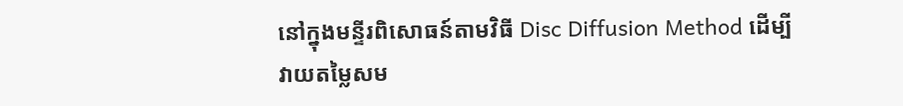នៅក្នុងមន្ទីរពិសោធន៍តាមវិធី Disc Diffusion Method ដើម្បីវាយតម្លៃសម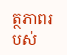ត្ថភាពរបស់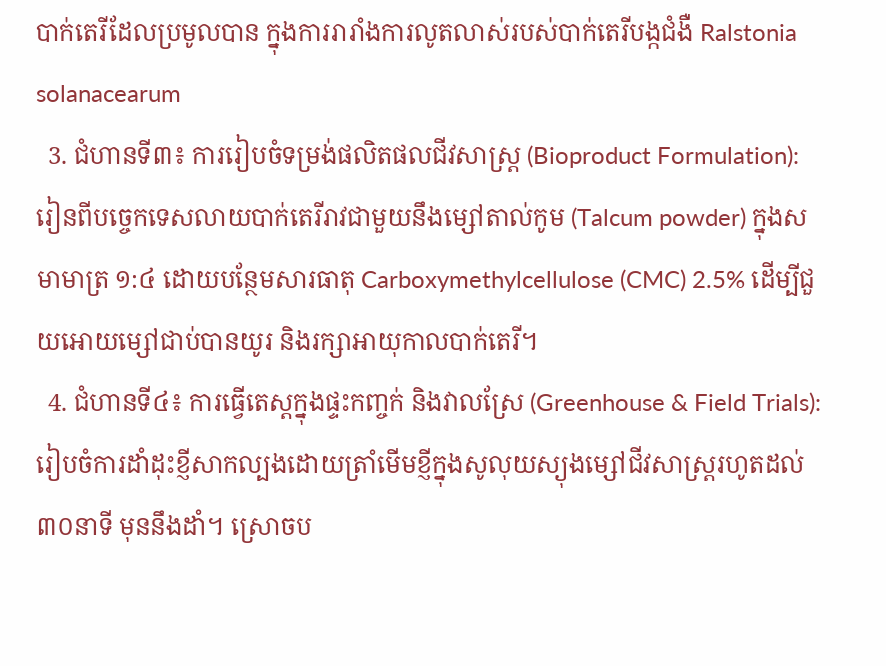បាក់តេរីដែលប្រមូលបាន ក្នុងការរារាំងការលូតលាស់របស់បាក់តេរីបង្កជំងឺ Ralstonia solanacearum
  3. ជំហានទី៣៖ ការរៀបចំទម្រង់ផលិតផលជីវសាស្រ្ត (Bioproduct Formulation): រៀនពីបច្ចេកទេសលាយបាក់តេរីរាវជាមួយនឹងម្សៅតាល់កូម (Talcum powder) ក្នុងសមាមាត្រ ១:៤ ដោយបន្ថែមសារធាតុ Carboxymethylcellulose (CMC) 2.5% ដើម្បីជួយអោយម្សៅជាប់បានយូរ និងរក្សាអាយុកាលបាក់តេរី។
  4. ជំហានទី៤៖ ការធ្វើតេស្តក្នុងផ្ទះកញ្ចក់ និងវាលស្រែ (Greenhouse & Field Trials): រៀបចំការដាំដុះខ្ញីសាកល្បងដោយត្រាំមើមខ្ញីក្នុងសូលុយស្យុងម្សៅជីវសាស្រ្តរហូតដល់ ៣០នាទី មុននឹងដាំ។ ស្រោចប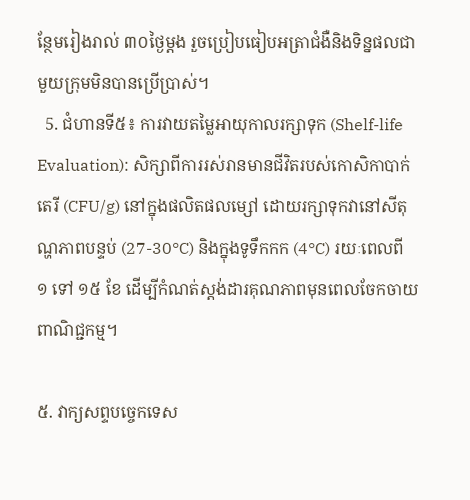ន្ថែមរៀងរាល់ ៣០ថ្ងៃម្តង រួចប្រៀបធៀបអត្រាជំងឺនិងទិន្នផលជាមួយក្រុមមិនបានប្រើប្រាស់។
  5. ជំហានទី៥៖ ការវាយតម្លៃអាយុកាលរក្សាទុក (Shelf-life Evaluation): សិក្សាពីការរស់រានមានជីវិតរបស់កោសិកាបាក់តេរី (CFU/g) នៅក្នុងផលិតផលម្សៅ ដោយរក្សាទុកវានៅសីតុណ្ហភាពបន្ទប់ (27-30°C) និងក្នុងទូទឹកកក (4°C) រយៈពេលពី ១ ទៅ ១៥ ខែ ដើម្បីកំណត់ស្តង់ដារគុណភាពមុនពេលចែកចាយពាណិជ្ជកម្ម។

៥. វាក្យសព្ទបច្ចេកទេស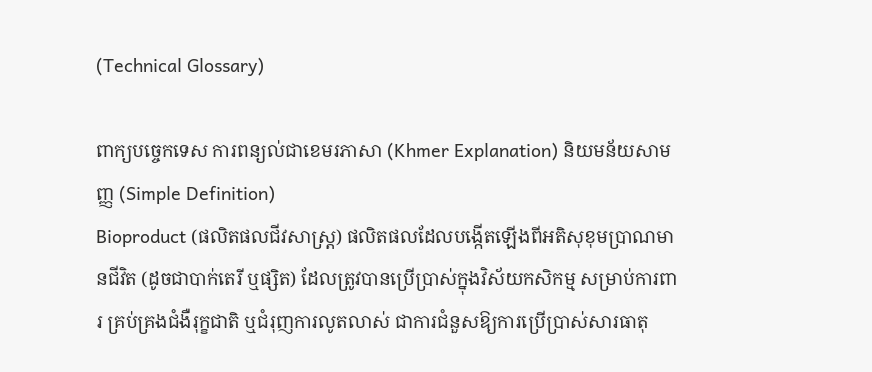(Technical Glossary)

ពាក្យបច្ចេកទេស ការពន្យល់ជាខេមរភាសា (Khmer Explanation) និយមន័យសាមញ្ញ (Simple Definition)
Bioproduct (ផលិតផលជីវសាស្រ្ត) ផលិតផលដែលបង្កើតឡើងពីអតិសុខុមប្រាណមានជីវិត (ដូចជាបាក់តេរី ឬផ្សិត) ដែលត្រូវបានប្រើប្រាស់ក្នុងវិស័យកសិកម្ម សម្រាប់ការពារ គ្រប់គ្រងជំងឺរុក្ខជាតិ ឬជំរុញការលូតលាស់ ជាការជំនួសឱ្យការប្រើប្រាស់សារធាតុ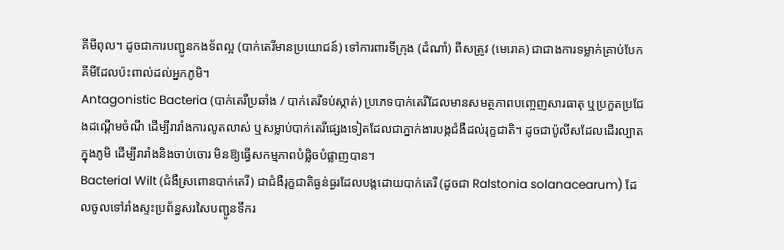គីមីពុល។ ដូចជាការបញ្ជូនកងទ័ពល្អ (បាក់តេរីមានប្រយោជន៍) ទៅការពារទីក្រុង (ដំណាំ) ពីសត្រូវ (មេរោគ) ជាជាងការទម្លាក់គ្រាប់បែកគីមីដែលប៉ះពាល់ដល់អ្នកភូមិ។
Antagonistic Bacteria (បាក់តេរីប្រឆាំង / បាក់តេរីទប់ស្កាត់) ប្រភេទបាក់តេរីដែលមានសមត្ថភាពបញ្ចេញសារធាតុ ឬប្រកួតប្រជែងដណ្តើមចំណី ដើម្បីរារាំងការលូតលាស់ ឬសម្លាប់បាក់តេរីផ្សេងទៀតដែលជាភ្នាក់ងារបង្កជំងឺដល់រុក្ខជាតិ។ ដូចជាប៉ូលីសដែលដើរល្បាតក្នុងភូមិ ដើម្បីរារាំងនិងចាប់ចោរ មិនឱ្យធ្វើសកម្មភាពបំផ្លិចបំផ្លាញបាន។
Bacterial Wilt (ជំងឺស្រពោនបាក់តេរី) ជាជំងឺរុក្ខជាតិធ្ងន់ធ្ងរដែលបង្កដោយបាក់តេរី (ដូចជា Ralstonia solanacearum) ដែលចូលទៅរាំងស្ទះប្រព័ន្ធសរសៃបញ្ជូនទឹករ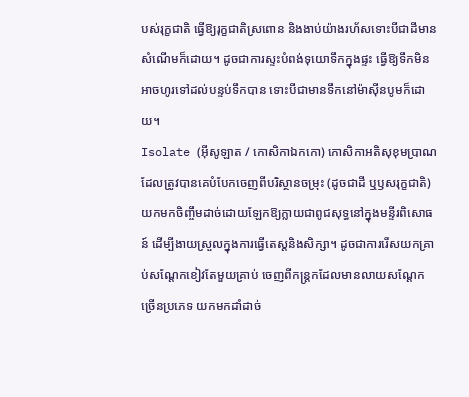បស់រុក្ខជាតិ ធ្វើឱ្យរុក្ខជាតិស្រពោន និងងាប់យ៉ាងរហ័សទោះបីជាដីមានសំណើមក៏ដោយ។ ដូចជាការស្ទះបំពង់ទុយោទឹកក្នុងផ្ទះ ធ្វើឱ្យទឹកមិនអាចហូរទៅដល់បន្ទប់ទឹកបាន ទោះបីជាមានទឹកនៅម៉ាស៊ីនបូមក៏ដោយ។
Isolate (អ៊ីសូឡាត / កោសិកាឯកកោ) កោសិកាអតិសុខុមប្រាណដែលត្រូវបានគេបំបែកចេញពីបរិស្ថានចម្រុះ (ដូចជាដី ឬឫសរុក្ខជាតិ) យកមកចិញ្ចឹមដាច់ដោយឡែកឱ្យក្លាយជាពូជសុទ្ធនៅក្នុងមន្ទីរពិសោធន៍ ដើម្បីងាយស្រួលក្នុងការធ្វើតេស្តនិងសិក្សា។ ដូចជាការរើសយកគ្រាប់សណ្តែកខៀវតែមួយគ្រាប់ ចេញពីកន្ត្រកដែលមានលាយសណ្តែកច្រើនប្រភេទ យកមកដាំដាច់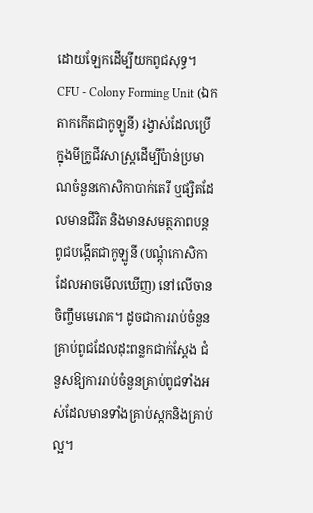ដោយឡែកដើម្បីយកពូជសុទ្ធ។
CFU - Colony Forming Unit (ឯកតាកកើតជាកូឡូនី) រង្វាស់ដែលប្រើក្នុងមីក្រូជីវសាស្ត្រដើម្បីប៉ាន់ប្រមាណចំនួនកោសិកាបាក់តេរី ឬផ្សិតដែលមានជីវិត និងមានសមត្ថភាពបន្តពូជបង្កើតជាកូឡូនី (បណ្តុំកោសិកាដែលអាចមើលឃើញ) នៅលើចានចិញ្ចឹមមេរោគ។ ដូចជាការរាប់ចំនួនគ្រាប់ពូជដែលដុះពន្លកជាក់ស្តែង ជំនួសឱ្យការរាប់ចំនួនគ្រាប់ពូជទាំងអស់ដែលមានទាំងគ្រាប់ស្កកនិងគ្រាប់ល្អ។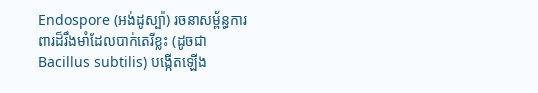Endospore (អង់ដូស្ប៉ា) រចនាសម្ព័ន្ធការពារដ៏រឹងមាំដែលបាក់តេរីខ្លះ (ដូចជា Bacillus subtilis) បង្កើតឡើង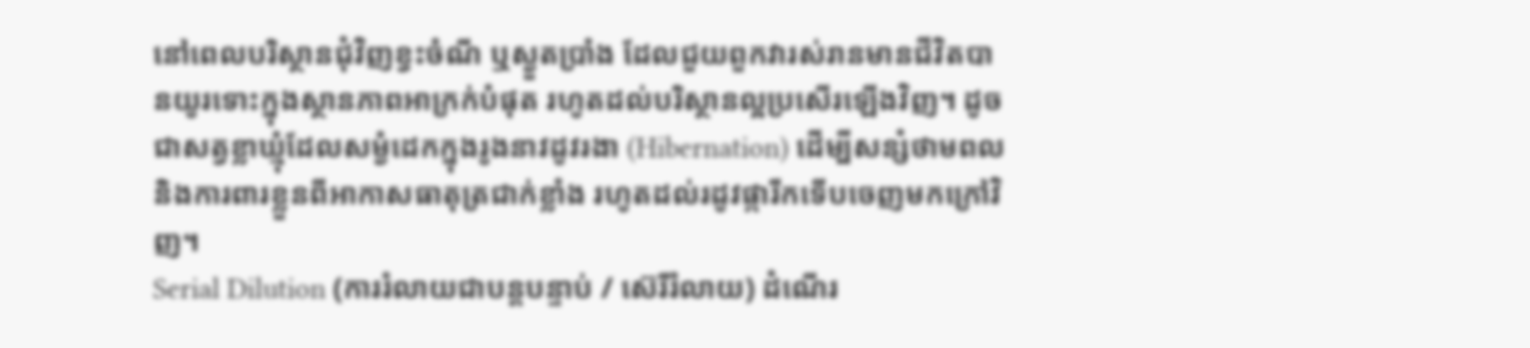នៅពេលបរិស្ថានជុំវិញខ្វះចំណី ឬស្ងួតប្រាំង ដែលជួយពួកវារស់រានមានជីវិតបានយូរទោះក្នុងស្ថានភាពអាក្រក់បំផុត រហូតដល់បរិស្ថានល្អប្រសើរឡើងវិញ។ ដូចជាសត្វខ្លាឃ្មុំដែលសម្ងំដេកក្នុងរូងនាវដូវរងា (Hibernation) ដើម្បីសន្សំថាមពល និងការពារខ្លួនពីអាកាសធាតុត្រជាក់ខ្លាំង រហូតដល់រដូវផ្ការីកទើបចេញមកក្រៅវិញ។
Serial Dilution (ការរំលាយជាបន្តបន្ទាប់ / ស៊េរីរំលាយ) ដំណើរ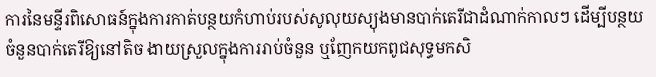ការនៃមន្ទីរពិសោធន៍ក្នុងការកាត់បន្ថយកំហាប់របស់សូលុយស្យុងមានបាក់តេរីជាដំណាក់កាលៗ ដើម្បីបន្ថយចំនួនបាក់តេរីឱ្យនៅតិច ងាយស្រួលក្នុងការរាប់ចំនួន ឬញែកយកពូជសុទ្ធមកសិ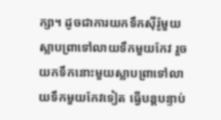ក្សា។ ដូចជាការយកទឹកស៊ីរ៉ូមួយស្លាបព្រាទៅលាយទឹកមួយកែវ រួចយកទឹកនោះមួយស្លាបព្រាទៅលាយទឹកមួយកែវទៀត ធ្វើបន្តបន្ទាប់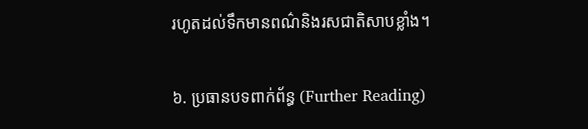រហូតដល់ទឹកមានពណ៌និងរសជាតិសាបខ្លាំង។

៦. ប្រធានបទពាក់ព័ន្ធ (Further Reading)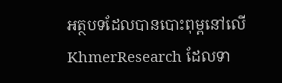អត្ថបទដែលបានបោះពុម្ពនៅលើ KhmerResearch ដែលទា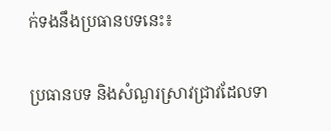ក់ទងនឹងប្រធានបទនេះ៖

ប្រធានបទ និងសំណួរស្រាវជ្រាវដែលទា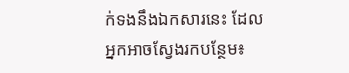ក់ទងនឹងឯកសារនេះ ដែលអ្នកអាចស្វែងរកបន្ថែម៖